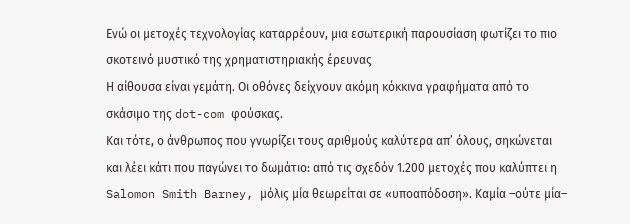Ενώ οι μετοχές τεχνολογίας καταρρέουν, μια εσωτερική παρουσίαση φωτίζει το πιο σκοτεινό μυστικό της χρηματιστηριακής έρευνας
Η αίθουσα είναι γεμάτη. Οι οθόνες δείχνουν ακόμη κόκκινα γραφήματα από το σκάσιμο της dot-com φούσκας.
Και τότε, ο άνθρωπος που γνωρίζει τους αριθμούς καλύτερα απ’ όλους, σηκώνεται και λέει κάτι που παγώνει το δωμάτιο: από τις σχεδόν 1.200 μετοχές που καλύπτει η Salomon Smith Barney, μόλις μία θεωρείται σε «υποαπόδοση». Καμία –ούτε μία–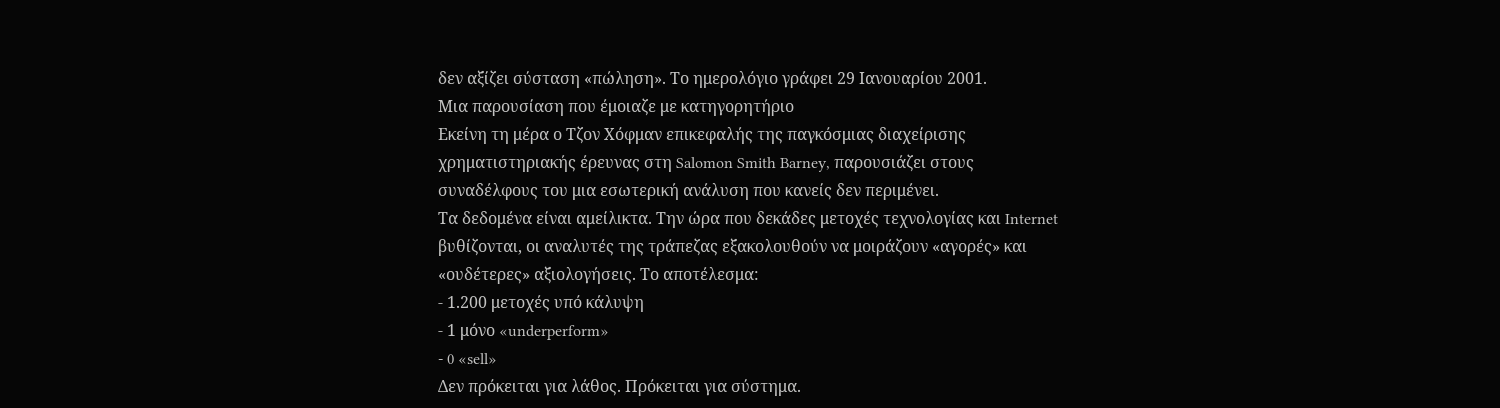δεν αξίζει σύσταση «πώληση». Το ημερολόγιο γράφει 29 Ιανουαρίου 2001.
Μια παρουσίαση που έμοιαζε με κατηγορητήριο
Εκείνη τη μέρα ο Τζον Χόφμαν επικεφαλής της παγκόσμιας διαχείρισης χρηματιστηριακής έρευνας στη Salomon Smith Barney, παρουσιάζει στους συναδέλφους του μια εσωτερική ανάλυση που κανείς δεν περιμένει.
Τα δεδομένα είναι αμείλικτα. Την ώρα που δεκάδες μετοχές τεχνολογίας και Internet βυθίζονται, οι αναλυτές της τράπεζας εξακολουθούν να μοιράζουν «αγορές» και «ουδέτερες» αξιολογήσεις. Το αποτέλεσμα:
- 1.200 μετοχές υπό κάλυψη
- 1 μόνο «underperform»
- 0 «sell»
Δεν πρόκειται για λάθος. Πρόκειται για σύστημα.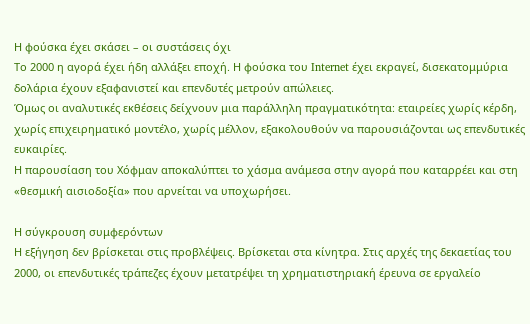Η φούσκα έχει σκάσει – οι συστάσεις όχι
Το 2000 η αγορά έχει ήδη αλλάξει εποχή. Η φούσκα του Internet έχει εκραγεί, δισεκατομμύρια δολάρια έχουν εξαφανιστεί και επενδυτές μετρούν απώλειες.
Όμως οι αναλυτικές εκθέσεις δείχνουν μια παράλληλη πραγματικότητα: εταιρείες χωρίς κέρδη, χωρίς επιχειρηματικό μοντέλο, χωρίς μέλλον, εξακολουθούν να παρουσιάζονται ως επενδυτικές ευκαιρίες.
Η παρουσίαση του Χόφμαν αποκαλύπτει το χάσμα ανάμεσα στην αγορά που καταρρέει και στη «θεσμική αισιοδοξία» που αρνείται να υποχωρήσει.

Η σύγκρουση συμφερόντων
Η εξήγηση δεν βρίσκεται στις προβλέψεις. Βρίσκεται στα κίνητρα. Στις αρχές της δεκαετίας του 2000, οι επενδυτικές τράπεζες έχουν μετατρέψει τη χρηματιστηριακή έρευνα σε εργαλείο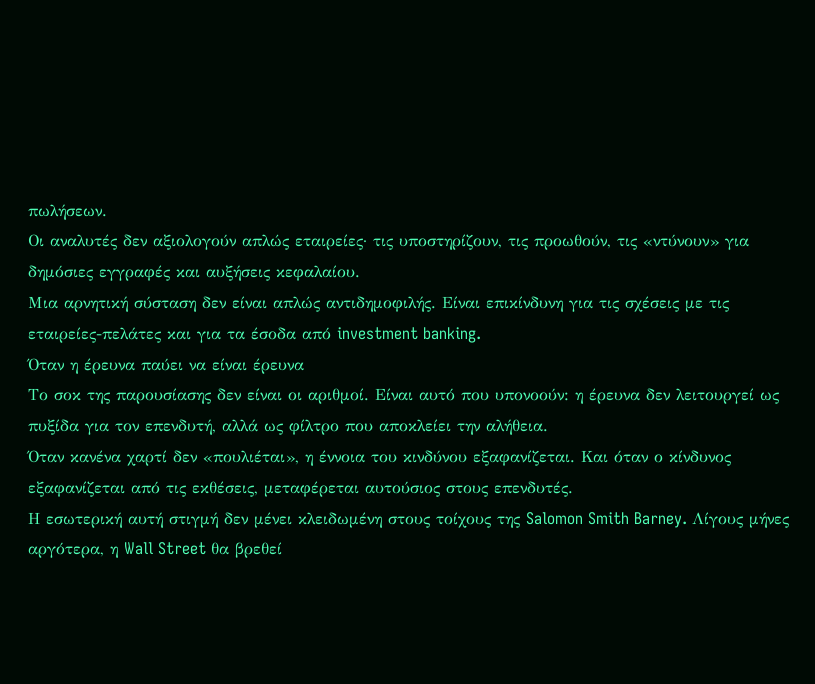πωλήσεων.
Οι αναλυτές δεν αξιολογούν απλώς εταιρείες· τις υποστηρίζουν, τις προωθούν, τις «ντύνουν» για δημόσιες εγγραφές και αυξήσεις κεφαλαίου.
Μια αρνητική σύσταση δεν είναι απλώς αντιδημοφιλής. Είναι επικίνδυνη για τις σχέσεις με τις εταιρείες-πελάτες και για τα έσοδα από investment banking.
Όταν η έρευνα παύει να είναι έρευνα
Το σοκ της παρουσίασης δεν είναι οι αριθμοί. Είναι αυτό που υπονοούν: η έρευνα δεν λειτουργεί ως πυξίδα για τον επενδυτή, αλλά ως φίλτρο που αποκλείει την αλήθεια.
Όταν κανένα χαρτί δεν «πουλιέται», η έννοια του κινδύνου εξαφανίζεται. Και όταν ο κίνδυνος εξαφανίζεται από τις εκθέσεις, μεταφέρεται αυτούσιος στους επενδυτές.
Η εσωτερική αυτή στιγμή δεν μένει κλειδωμένη στους τοίχους της Salomon Smith Barney. Λίγους μήνες αργότερα, η Wall Street θα βρεθεί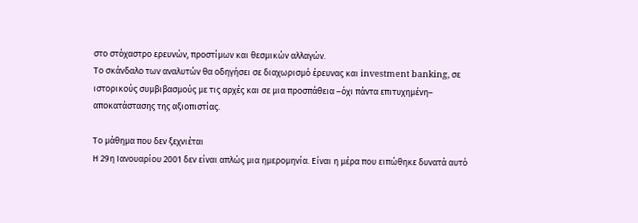στο στόχαστρο ερευνών, προστίμων και θεσμικών αλλαγών.
Το σκάνδαλο των αναλυτών θα οδηγήσει σε διαχωρισμό έρευνας και investment banking, σε ιστορικούς συμβιβασμούς με τις αρχές και σε μια προσπάθεια –όχι πάντα επιτυχημένη– αποκατάστασης της αξιοπιστίας.

Το μάθημα που δεν ξεχνιέται
Η 29η Ιανουαρίου 2001 δεν είναι απλώς μια ημερομηνία. Είναι η μέρα που ειπώθηκε δυνατά αυτό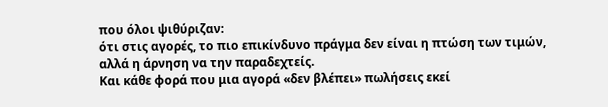που όλοι ψιθύριζαν:
ότι στις αγορές, το πιο επικίνδυνο πράγμα δεν είναι η πτώση των τιμών, αλλά η άρνηση να την παραδεχτείς.
Και κάθε φορά που μια αγορά «δεν βλέπει» πωλήσεις εκεί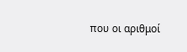που οι αριθμοί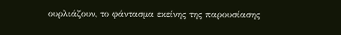ουρλιάζουν, το φάντασμα εκείνης της παρουσίασης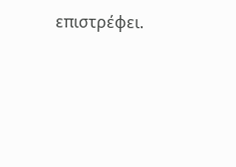επιστρέφει.